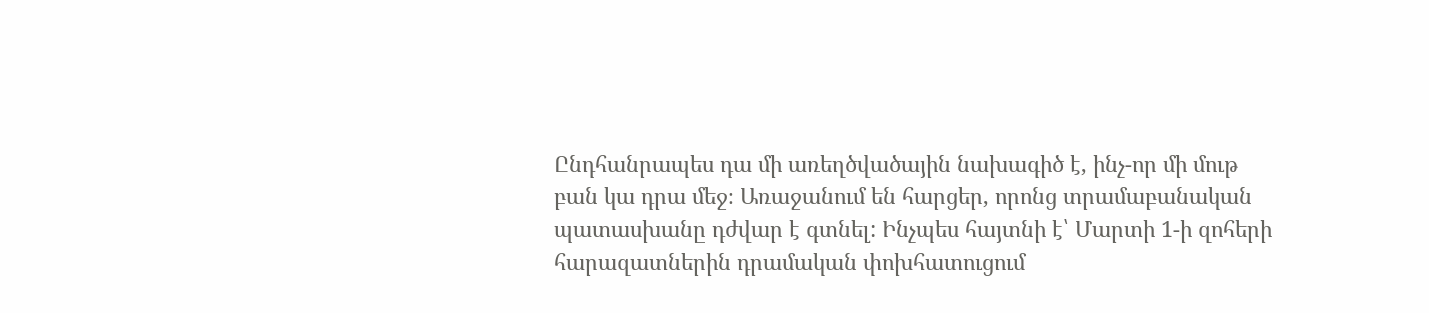Ընդհանրապես դա մի առեղծվածային նախագիծ է, ինչ-որ մի մութ բան կա դրա մեջ։ Առաջանում են հարցեր, որոնց տրամաբանական պատասխանը դժվար է գտնել: Ինչպես հայտնի է՝ Մարտի 1-ի զոհերի հարազատներին դրամական փոխհատուցում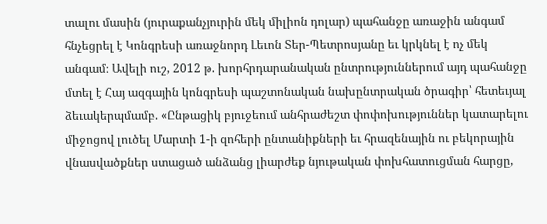տալու մասին (յուրաքանչյուրին մեկ միլիոն դոլար) պահանջը առաջին անգամ հնչեցրել է Կոնգրեսի առաջնորդ Լեւոն Տեր-Պետրոսյանը եւ կրկնել է ոչ մեկ անգամ։ Ավելի ուշ, 2012 թ. խորհրդարանական ընտրություններում այդ պահանջը մտել է Հայ ազգային կոնգրեսի պաշտոնական նախընտրական ծրագիր՝ հետեւյալ ձեւակերպմամբ. «Ընթացիկ բյուջեում անհրաժեշտ փոփոխություններ կատարելու միջոցով լուծել Մարտի 1-ի զոհերի ընտանիքների եւ հրազենային ու բեկորային վնասվածքներ ստացած անձանց լիարժեք նյութական փոխհատուցման հարցը,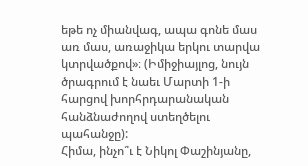եթե ոչ միանվագ, ապա գոնե մաս առ մաս, առաջիկա երկու տարվա կտրվածքով»։ (Իմիջիայլոց, նույն ծրագրում է նաեւ Մարտի 1-ի հարցով խորհրդարանական հանձնաժողով ստեղծելու պահանջը):
Հիմա, ինչո՞ւ է Նիկոլ Փաշինյանը,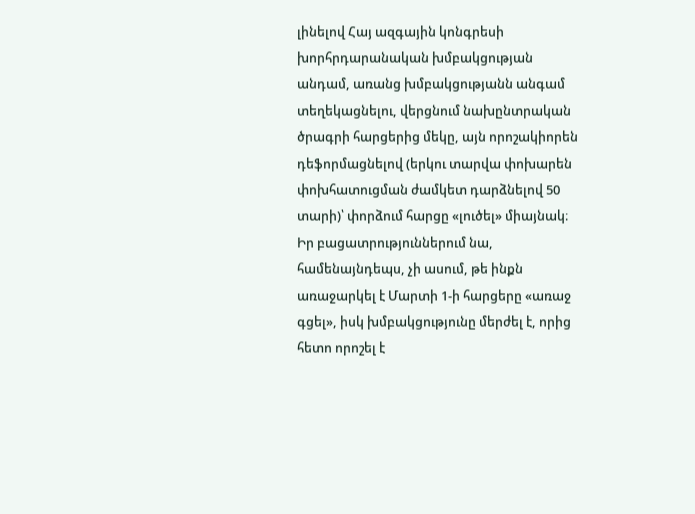լինելով Հայ ազգային կոնգրեսի խորհրդարանական խմբակցության անդամ, առանց խմբակցությանն անգամ տեղեկացնելու, վերցնում նախընտրական ծրագրի հարցերից մեկը, այն որոշակիորեն դեֆորմացնելով (երկու տարվա փոխարեն փոխհատուցման ժամկետ դարձնելով 50 տարի)՝ փորձում հարցը «լուծել» միայնակ։ Իր բացատրություններում նա, համենայնդեպս, չի ասում, թե ինքն առաջարկել է Մարտի 1-ի հարցերը «առաջ գցել», իսկ խմբակցությունը մերժել է, որից հետո որոշել է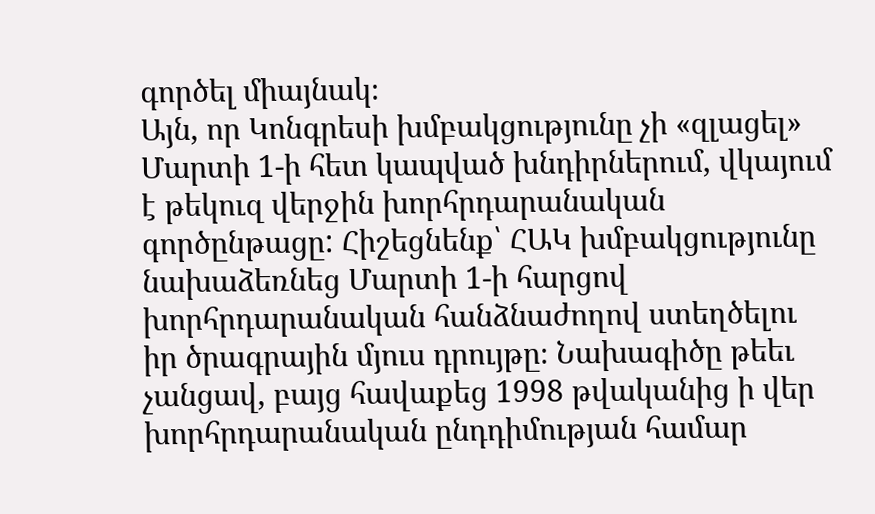գործել միայնակ։
Այն, որ Կոնգրեսի խմբակցությունը չի «զլացել» Մարտի 1-ի հետ կապված խնդիրներում, վկայում է թեկուզ վերջին խորհրդարանական գործընթացը: Հիշեցնենք՝ ՀԱԿ խմբակցությունը նախաձեռնեց Մարտի 1-ի հարցով խորհրդարանական հանձնաժողով ստեղծելու իր ծրագրային մյուս դրույթը։ Նախագիծը թեեւ չանցավ, բայց հավաքեց 1998 թվականից ի վեր խորհրդարանական ընդդիմության համար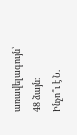առավելագույն՝ 48 ձայն։
Ինչո՞ւ է Ն.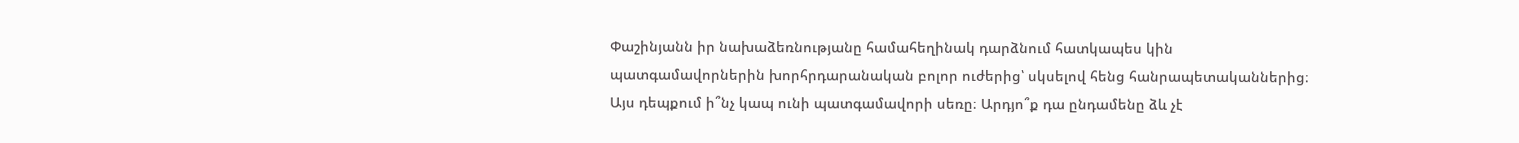Փաշինյանն իր նախաձեռնությանը համահեղինակ դարձնում հատկապես կին պատգամավորներին խորհրդարանական բոլոր ուժերից՝ սկսելով հենց հանրապետականներից։ Այս դեպքում ի՞նչ կապ ունի պատգամավորի սեռը։ Արդյո՞ք դա ընդամենը ձև չէ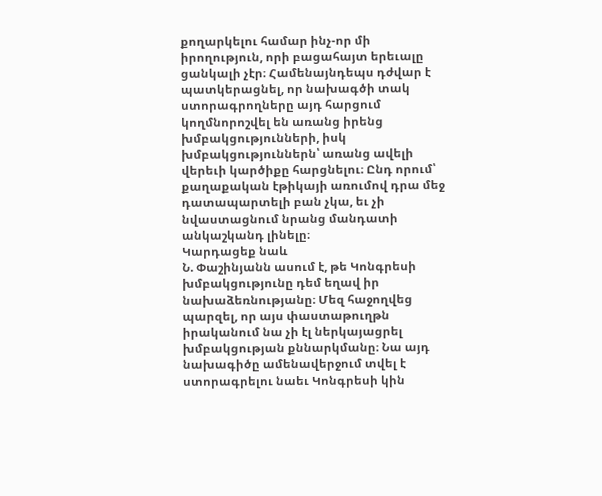քողարկելու համար ինչ-որ մի իրողություն, որի բացահայտ երեւալը ցանկալի չէր։ Համենայնդեպս դժվար է պատկերացնել, որ նախագծի տակ ստորագրողները այդ հարցում կողմնորոշվել են առանց իրենց խմբակցությունների, իսկ խմբակցություններն՝ առանց ավելի վերեւի կարծիքը հարցնելու։ Ընդ որում՝ քաղաքական էթիկայի առումով դրա մեջ դատապարտելի բան չկա, եւ չի նվաստացնում նրանց մանդատի անկաշկանդ լինելը։
Կարդացեք նաև
Ն. Փաշինյանն ասում է, թե Կոնգրեսի խմբակցությունը դեմ եղավ իր նախաձեռնությանը։ Մեզ հաջողվեց պարզել, որ այս փաստաթուղթն իրականում նա չի էլ ներկայացրել խմբակցության քննարկմանը։ Նա այդ նախագիծը ամենավերջում տվել է ստորագրելու նաեւ Կոնգրեսի կին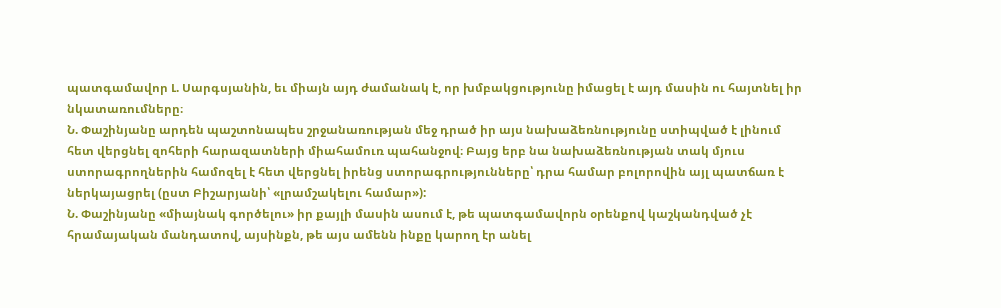պատգամավոր Լ. Սարգսյանին, եւ միայն այդ ժամանակ է, որ խմբակցությունը իմացել է այդ մասին ու հայտնել իր նկատառումները։
Ն. Փաշինյանը արդեն պաշտոնապես շրջանառության մեջ դրած իր այս նախաձեռնությունը ստիպված է լինում հետ վերցնել զոհերի հարազատների միահամուռ պահանջով։ Բայց երբ նա նախաձեռնության տակ մյուս ստորագրողներին համոզել է հետ վերցնել իրենց ստորագրությունները՝ դրա համար բոլորովին այլ պատճառ է ներկայացրել (ըստ Բիշարյանի՝ «լրամշակելու համար»):
Ն. Փաշինյանը «միայնակ գործելու» իր քայլի մասին ասում է, թե պատգամավորն օրենքով կաշկանդված չէ հրամայական մանդատով, այսինքն, թե այս ամենն ինքը կարող էր անել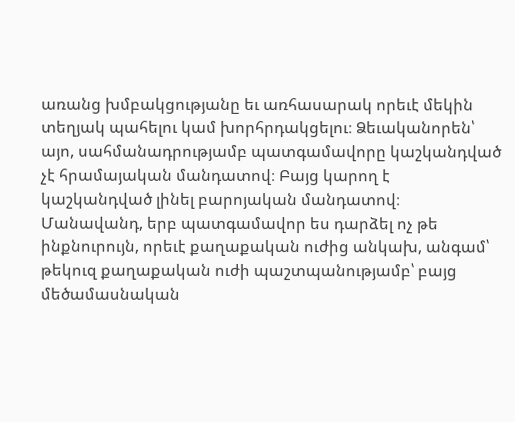առանց խմբակցությանը եւ առհասարակ որեւէ մեկին տեղյակ պահելու կամ խորհրդակցելու։ Ձեւականորեն՝ այո, սահմանադրությամբ պատգամավորը կաշկանդված չէ հրամայական մանդատով։ Բայց կարող է կաշկանդված լինել բարոյական մանդատով։ Մանավանդ, երբ պատգամավոր ես դարձել ոչ թե ինքնուրույն, որեւէ քաղաքական ուժից անկախ, անգամ՝ թեկուզ քաղաքական ուժի պաշտպանությամբ՝ բայց մեծամասնական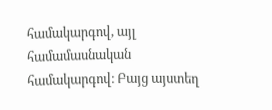համակարգով, այլ համամասնական համակարգով։ Բայց այստեղ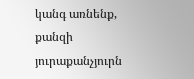կանգ առնենք, քանզի յուրաքանչյուրն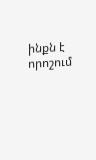ինքն է որոշում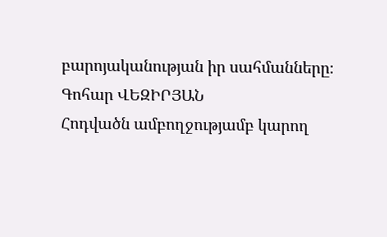բարոյականության իր սահմանները։
Գոհար ՎԵԶԻՐՅԱՆ
Հոդվածն ամբողջությամբ կարող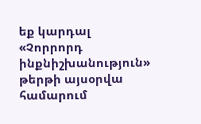եք կարդալ «Չորրորդ ինքնիշխանություն» թերթի այսօրվա համարում